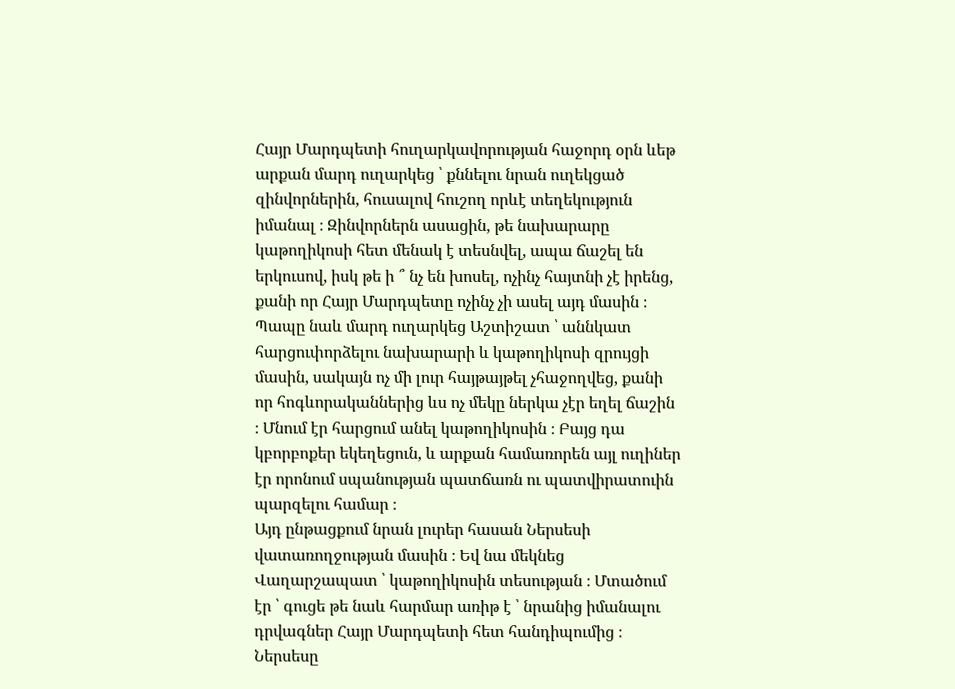Հայր Մարդպետի հուղարկավորության հաջորդ օրն ևեթ արքան մարդ ուղարկեց ՝ քննելու նրան ուղեկցած զինվորներին, հուսալով հուշող որևէ տեղեկություն իմանալ ։ Զինվորներն ասացին, թե նախարարը կաթողիկոսի հետ մենակ է տեսնվել, ապա ճաշել են երկուսով, իսկ թե ի ՞ նչ են խոսել, ոչինչ հայտնի չէ իրենց, քանի որ Հայր Մարդպետը ոչինչ չի ասել այդ մասին ։
Պապը նաև մարդ ուղարկեց Աշտիշատ ՝ աննկատ հարցուփորձելու նախարարի և կաթողիկոսի զրույցի մասին, սակայն ոչ մի լուր հայթայթել չհաջողվեց, քանի որ հոգևորականներից ևս ոչ մեկը ներկա չէր եղել ճաշին ։ Մնում էր հարցում անել կաթողիկոսին ։ Բայց դա կբորբոքեր եկեղեցուն, և արքան համառորեն այլ ուղիներ էր որոնում սպանության պատճառն ու պատվիրատուին պարզելու համար ։
Այդ ընթացքում նրան լուրեր հասան Ներսեսի վատառողջության մասին ։ Եվ նա մեկնեց Վաղարշապատ ՝ կաթողիկոսին տեսության ։ Մտածում էր ՝ գուցե թե նաև հարմար առիթ է ՝ նրանից իմանալու դրվագներ Հայր Մարդպետի հետ հանդիպումից ։ Ներսեսը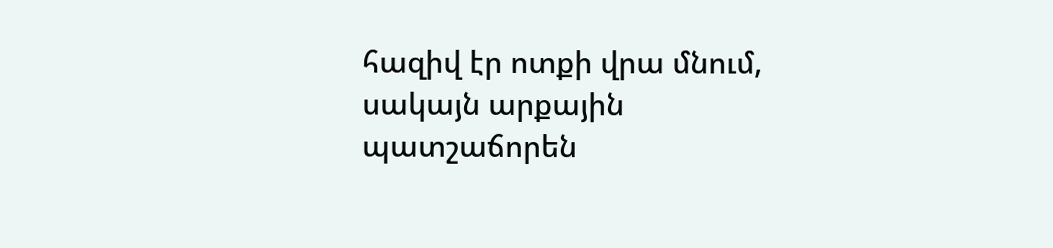հազիվ էր ոտքի վրա մնում, սակայն արքային պատշաճորեն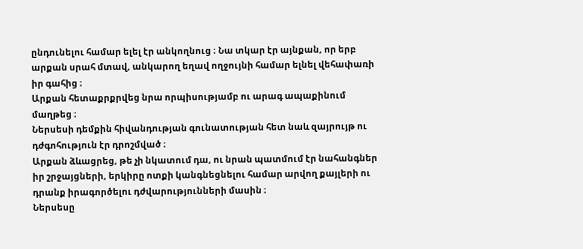ընդունելու համար ելել էր անկողնուց ։ Նա տկար էր այնքան, որ երբ արքան սրահ մտավ, անկարող եղավ ողջույնի համար ելնել վեհափառի իր գահից ։
Արքան հետաքրքրվեց նրա որպիսությամբ ու արագ ապաքինում մաղթեց ։
Ներսեսի դեմքին հիվանդության գունատության հետ նաև զայրույթ ու դժգոհություն էր դրոշմված ։
Արքան ձևացրեց, թե չի նկատում դա, ու նրան պատմում էր նահանգներ իր շրջայցների, երկիրը ոտքի կանգնեցնելու համար արվող քայլերի ու դրանք իրագործելու դժվարությունների մասին ։
Ներսեսը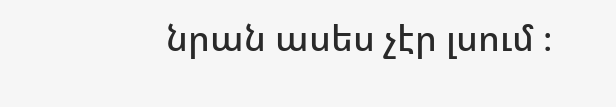նրան ասես չէր լսում ։